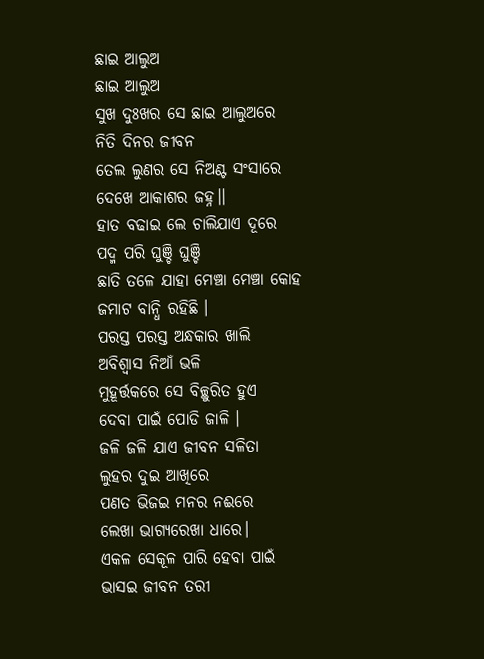ଛାଇ ଆଲୁଅ
ଛାଇ ଆଲୁଅ
ସୁଖ ଦୁଃଖର ସେ ଛାଇ ଆଲୁଅରେ
ନିତି ଦିନର ଜୀବନ
ତେଲ ଲୁଣର ସେ ନିଅଣ୍ଟ ସଂସାରେ
ଦେଖେ ଆକାଶର ଜହ୍ନ।।
ହାତ ବଢାଇ ଲେ ଚାଲିଯାଏ ଦୂରେ
ପଦ୍ମ ପରି ଘୁଞ୍ଚି ଘୁଞ୍ଚି
ଛାତି ତଳେ ଯାହା ମେଞ୍ଚା ମେଞ୍ଚା କୋହ
ଜମାଟ ବାନ୍ଧି ରହିଛି ।
ପରସ୍ତ ପରସ୍ତ ଅନ୍ଧକାର ଖାଲି
ଅବିଶ୍ବାସ ନିଆଁ ଭଳି
ମୁହୂର୍ତ୍ତକରେ ସେ ବିଚ୍ଛୁରିତ ହୁଏ
ଦେବା ପାଇଁ ପୋଡି ଜାଳି ।
ଜଳି ଜଳି ଯାଏ ଜୀବନ ସଳିତା
ଲୁହର ଦୁଇ ଆଖିରେ
ପଣତ ଭିଜଇ ମନର ନଈରେ
ଲେଖା ଭାଗ୍ଯରେଖା ଧାରେ।
ଏକଳ ସେକୂଳ ପାରି ହେବା ପାଇଁ
ଭାସଇ ଜୀବନ ତରୀ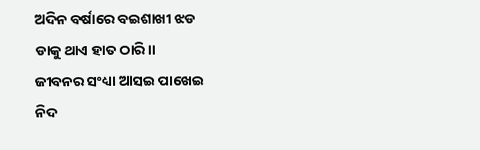ଅଦିନ ବର୍ଷାରେ ବଇଶାଖୀ ଝଡ
ଡାକୁ ଥାଏ ହାତ ଠାରି।।
ଜୀବନର ସଂଧ୍ୟା ଆସଇ ପାଖେଇ
ନିଦ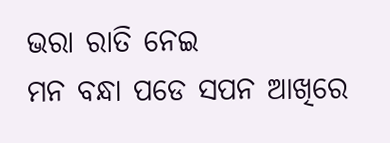ଭରା ରାତି ନେଇ
ମନ ବନ୍ଧା ପଡେ ସପନ ଆଖିରେ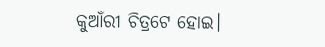କୁଆଁରୀ ଚିତ୍ରଟେ ହୋଇ।